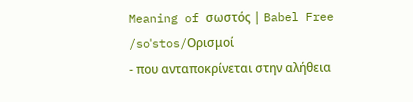Meaning of σωστός | Babel Free
/soˈstos/Ορισμοί
- που ανταποκρίνεται στην αλήθεια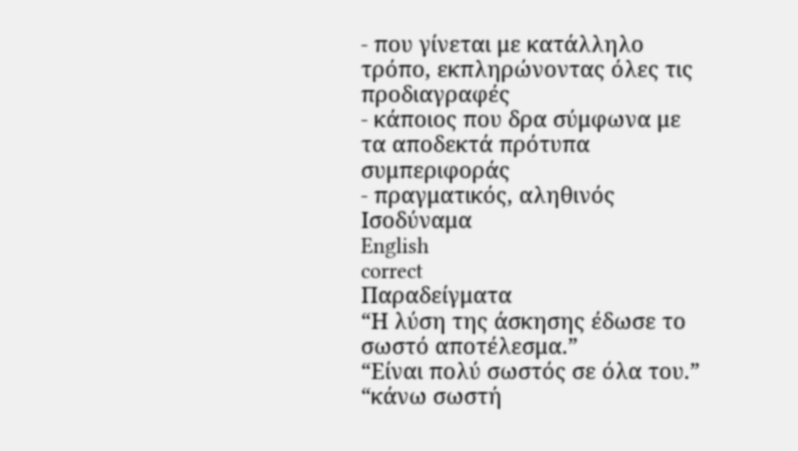- που γίνεται με κατάλληλο τρόπο, εκπληρώνοντας όλες τις προδιαγραφές
- κάποιος που δρα σύμφωνα με τα αποδεκτά πρότυπα συμπεριφοράς
- πραγματικός, αληθινός
Ισοδύναμα
English
correct
Παραδείγματα
“Η λύση της άσκησης έδωσε το σωστό αποτέλεσμα.”
“Είναι πολύ σωστός σε όλα του.”
“κάνω σωστή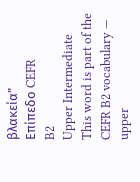βλακεία”
Επίπεδο CEFR
B2
Upper Intermediate
This word is part of the CEFR B2 vocabulary — upper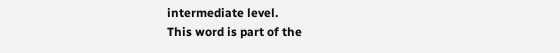intermediate level.
This word is part of the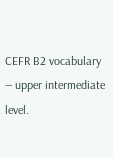CEFR B2 vocabulary — upper intermediate level.